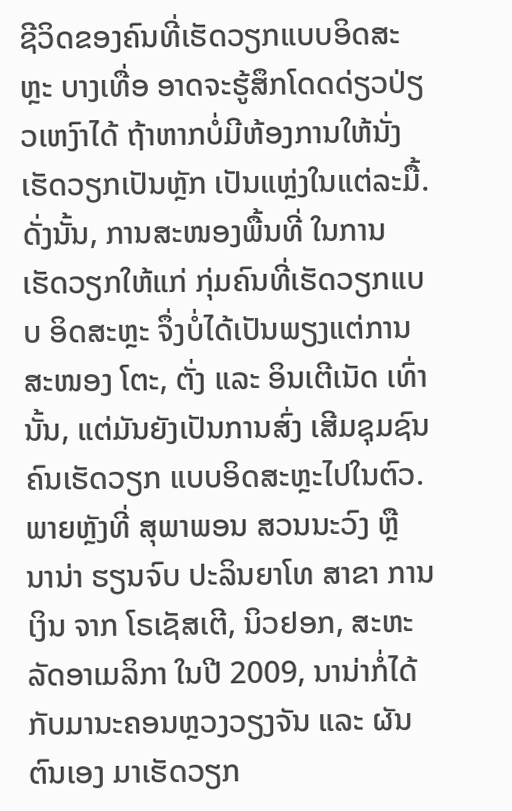ຊີວິດຂອງຄົນທີ່ເຮັດວຽກແບບອິດສະຫຼະ ບາງເທື່ອ ອາດຈະຮູ້ສຶກໂດດດ່ຽວປ່ຽວເຫງົາໄດ້ ຖ້າຫາກບໍ່ມີຫ້ອງການໃຫ້ນັ່ງເຮັດວຽກເປັນຫຼັກ ເປັນແຫຼ່ງໃນແຕ່ລະມື້. ດັ່ງນັ້ນ, ການສະໜອງພື້ນທີ່ ໃນການເຮັດວຽກໃຫ້ແກ່ ກຸ່ມຄົນທີ່ເຮັດວຽກແບບ ອິດສະຫຼະ ຈຶ່ງບໍ່ໄດ້ເປັນພຽງແຕ່ການສະໜອງ ໂຕະ, ຕັ່ງ ແລະ ອິນເຕີເນັດ ເທົ່ານັ້ນ, ແຕ່ມັນຍັງເປັນການສົ່ງ ເສີມຊຸມຊົນຄົນເຮັດວຽກ ແບບອິດສະຫຼະໄປໃນຕົວ.
ພາຍຫຼັງທີ່ ສຸພາພອນ ສວນນະວົງ ຫຼື ນານ່າ ຮຽນຈົບ ປະລິນຍາໂທ ສາຂາ ການເງິນ ຈາກ ໂຣເຊັສເຕີ, ນິວຢອກ, ສະຫະລັດອາເມລິກາ ໃນປີ 2009, ນານ່າກໍ່ໄດ້ກັບມານະຄອນຫຼວງວຽງຈັນ ແລະ ຜັນ ຕົນເອງ ມາເຮັດວຽກ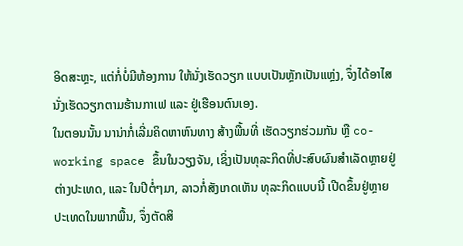ອິດສະຫຼະ, ແຕ່ກໍ່ບໍ່ມີຫ້ອງການ ໃຫ້ນັ່ງເຮັດວຽກ ແບບເປັນຫຼັກເປັນແຫຼ່ງ, ຈຶ່ງໄດ້ອາໄສ ນັ່ງເຮັດວຽກຕາມຮ້ານກາເຟ ແລະ ຢູ່ເຮືອນຕົນເອງ.
ໃນຕອນນັ້ນ ນານ່າກໍ່ເລີ່ມຄິດຫາຫົນທາງ ສ້າງພື້ນທີ່ ເຮັດວຽກຮ່ວມກັນ ຫຼື co-working space ຂຶ້ນໃນວຽງຈັນ, ເຊິ່ງເປັນທຸລະກິດທີ່ປະສົບຜົນສຳເລັດຫຼາຍຢູ່ຕ່າງປະເທດ, ແລະ ໃນປີຕໍ່ໆມາ, ລາວກໍ່ສັງເກດເຫັນ ທຸລະກິດແບບນີ້ ເປີດຂຶ້ນຢູ່ຫຼາຍ ປະເທດໃນພາກພື້ນ, ຈຶ່ງຕັດສິ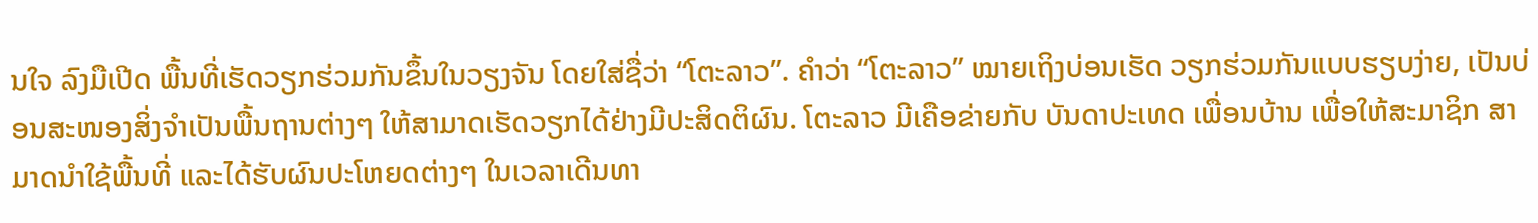ນໃຈ ລົງມືເປີດ ພື້ນທີ່ເຮັດວຽກຮ່ວມກັນຂຶ້ນໃນວຽງຈັນ ໂດຍໃສ່ຊື່ວ່າ “ໂຕະລາວ”. ຄຳວ່າ “ໂຕະລາວ” ໝາຍເຖິງບ່ອນເຮັດ ວຽກຮ່ວມກັນແບບຮຽບງ່າຍ, ເປັນບ່ອນສະໜອງສິ່ງຈຳເປັນພື້ນຖານຕ່າງໆ ໃຫ້ສາມາດເຮັດວຽກໄດ້ຢ່າງມີປະສິດຕິຜົນ. ໂຕະລາວ ມີເຄືອຂ່າຍກັບ ບັນດາປະເທດ ເພື່ອນບ້ານ ເພື່ອໃຫ້ສະມາຊິກ ສາມາດນຳໃຊ້ພື້ນທີ່ ແລະໄດ້ຮັບຜົນປະໂຫຍດຕ່າງໆ ໃນເວລາເດີນທາ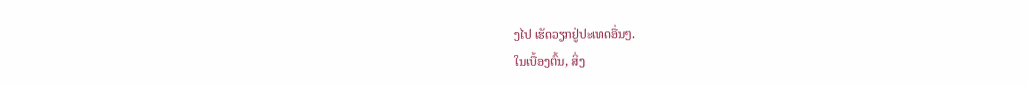ງໄປ ເຮັດວຽກຢູ່ປະເທດອື່ນໆ.
ໃນເບື້ອງຕົ້ນ, ສິ່ງ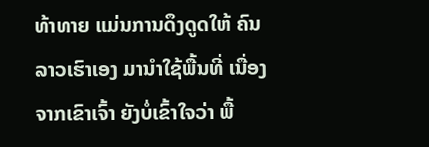ທ້າທາຍ ແມ່ນການດຶງດູດໃຫ້ ຄົນລາວເຮົາເອງ ມານໍາໃຊ້ພື້ນທີ່ ເນື່ອງຈາກເຂົາເຈົ້າ ຍັງບໍ່ເຂົ້າໃຈວ່າ ພື້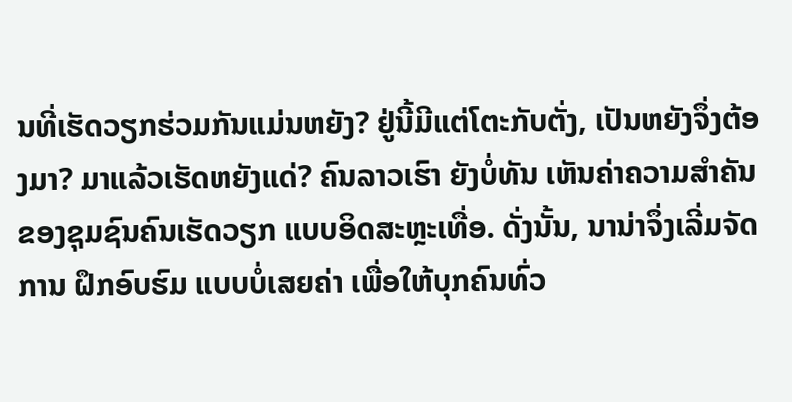ນທີ່ເຮັດວຽກຮ່ວມກັນແມ່ນຫຍັງ? ຢູ່ນີ້ມີແຕ່ໂຕະກັບຕັ່ງ, ເປັນຫຍັງຈຶ່ງຕ້ອງມາ? ມາແລ້ວເຮັດຫຍັງແດ່? ຄົນລາວເຮົາ ຍັງບໍ່ທັນ ເຫັນຄ່າຄວາມສຳຄັນ ຂອງຊຸມຊົນຄົນເຮັດວຽກ ແບບອິດສະຫຼະເທື່ອ. ດັ່ງນັ້ນ, ນານ່າຈຶ່ງເລີ່ມຈັດການ ຝຶກອົບຮົມ ແບບບໍ່ເສຍຄ່າ ເພື່ອໃຫ້ບຸກຄົນທົ່ວ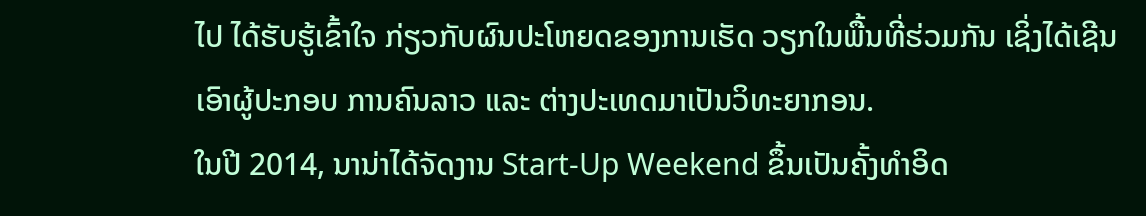ໄປ ໄດ້ຮັບຮູ້ເຂົ້າໃຈ ກ່ຽວກັບຜົນປະໂຫຍດຂອງການເຮັດ ວຽກໃນພື້ນທີ່ຮ່ວມກັນ ເຊິ່ງໄດ້ເຊີນເອົາຜູ້ປະກອບ ການຄົນລາວ ແລະ ຕ່າງປະເທດມາເປັນວິທະຍາກອນ.
ໃນປີ 2014, ນານ່າໄດ້ຈັດງານ Start-Up Weekend ຂຶ້ນເປັນຄັ້ງທໍາອິດ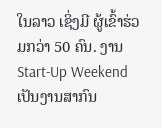ໃນລາວ ເຊິ່ງມີ ຜູ້ເຂົ້າຮ່ວມກວ່າ 50 ຄົນ. ງານ Start-Up Weekend ເປັນງານສາກົນ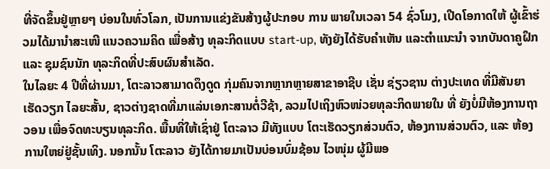ທີ່ຈັດຂຶ້ນຢູ່ຫຼາຍໆ ບ່ອນໃນທົ່ວໂລກ, ເປັນການແຂ່ງຂັນສ້າງຜູ້ປະກອບ ການ ພາຍໃນເວລາ 54 ຊົ່ວໂມງ, ເປີດໂອກາດໃຫ້ ຜູ້ເຂົ້າຮ່ວມໄດ້ມານຳສະເໜີ ແນວຄວາມຄິດ ເພື່ອສ້າງ ທຸລະກິດແບບ start-up, ທັງຍັງໄດ້ຮັບຄໍາເຫັນ ແລະຕຳແນະນຳ ຈາກບັນດາຄູຝຶກ ແລະ ຊຸມຊົນນັກ ທຸລະກິດທີ່ປະສົບຜົນສໍາເລັດ.
ໃນໄລຍະ 4 ປີທີ່ຜ່ານມາ, ໂຕະລາວສາມາດດຶງດູດ ກຸ່ມຄົນຈາກຫຼາກຫຼາຍສາຂາອາຊີບ ເຊັ່ນ ຊ່ຽວຊານ ຕ່າງປະເທດ ທີ່ມີສັນຍາເຮັດວຽກ ໄລຍະສັ້ນ, ຊາວຕ່າງຊາດທີ່ມາແລ່ນເອກະສານຕໍ່ວີຊ້າ, ລວມໄປເຖິງຫົວໜ່ວຍທຸລະກິດພາຍໃນ ທີ່ ຍັງບໍ່ມີຫ້ອງການຖາວອນ ເພື່ອຈົດທະບຽນທຸລະກິດ. ພື້ນທີ່ໃຫ້ເຊົ່າຢູ່ ໂຕະລາວ ມີທັງແບບ ໂຕະເຮັດວຽກສ່ວນຕົວ, ຫ້ອງການສ່ວນຕົວ, ແລະ ຫ້ອງການໃຫຍ່ຢູ່ຊັ້ນເທິງ. ນອກນັ້ນ ໂຕະລາວ ຍັງໄດ້ກາຍມາເປັນບ່ອນບົ່ມຊ້ອນ ໄວໜຸ່ມ ຜູ້ມີພອ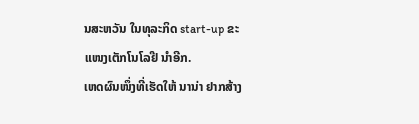ນສະຫວັນ ໃນທຸລະກິດ start-up ຂະແໜງເຕັກໂນໂລຢີ ນຳອີກ.
ເຫດຜົນໜຶ່ງທີ່ເຮັດໃຫ້ ນານ່າ ຢາກສ້າງ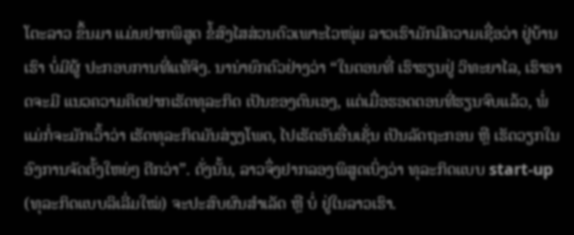ໂຕະລາວ ຂຶ້ນມາ ແມ່ນຢາກພິສູດ ຂໍ້ສົງໄສສ່ວນຕົວເພາະໄວໜຸ່ມ ລາວເຮົາມັກມີຄວາມເຊື່ອວ່າ ຢູ່ບ້ານເຮົາ ບໍ່ມີຜູ້ ປະກອບການທີ່ແທ້ຈິງ. ນານ່າຍົກຕົວຢ່າງວ່າ “ໃນຕອນທີ່ ເຮົາຮຽນຢູ່ ວິທະຍາໄລ, ເຮົາອາດຈະມີ ແນວຄວາມຄິດຢາກເຮັດທຸລະກິດ ເປັນຂອງຕົນເອງ, ແຕ່ເມື່ອຮອດຕອນທີ່ຮຽນຈົບແລ້ວ, ພໍ່ແມ່ກໍ່ຈະມັກເວົ້າວ່າ ເຮັດທຸລະກິດມັນສ່ຽງໂພດ, ໄປເຮັດອັນອື່ນເຊັ່ນ ເປັນລັດຖະກອນ ຫຼື ເຮັດວຽກໃນອົງການຈັດຕັ້ງໃຫຍ່ໆ ດີກວ່າ”. ດັ່ງນັ້ນ, ລາວຈຶ່ງຢາກລອງພິສູດເບິ່ງວ່າ ທຸລະກິດແບບ start-up (ທຸລະກິດແບບລິເລີ່ມໃໝ່) ຈະປະສົບຜົນສໍາເລັດ ຫຼື ບໍ່ ຢູ່ໃນລາວເຮົາ.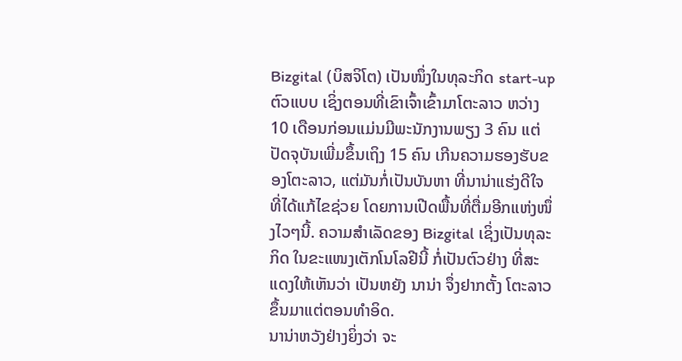Bizgital (ບິສຈິໂຕ) ເປັນໜຶ່ງໃນທຸລະກິດ start-up ຕົວແບບ ເຊິ່ງຕອນທີ່ເຂົາເຈົ້າເຂົ້າມາໂຕະລາວ ຫວ່າງ 10 ເດືອນກ່ອນແມ່ນມີພະນັກງານພຽງ 3 ຄົນ ແຕ່ປັດຈຸບັນເພີ່ມຂຶ້ນເຖິງ 15 ຄົນ ເກີນຄວາມຮອງຮັບຂອງໂຕະລາວ, ແຕ່ມັນກໍ່ເປັນບັນຫາ ທີ່ນານ່າແຮ່ງດີໃຈທີ່ໄດ້ແກ້ໄຂຊ່ວຍ ໂດຍການເປີດພື້ນທີ່ຕື່ມອີກແຫ່ງໜຶ່ງໄວໆນີ້. ຄວາມສຳເລັດຂອງ Bizgital ເຊິ່ງເປັນທຸລະກິດ ໃນຂະແໜງເຕັກໂນໂລຢີນີ້ ກໍ່ເປັນຕົວຢ່າງ ທີ່ສະແດງໃຫ້ເຫັນວ່າ ເປັນຫຍັງ ນານ່າ ຈຶ່ງຢາກຕັ້ງ ໂຕະລາວ ຂຶ້ນມາແຕ່ຕອນທຳອິດ.
ນານ່າຫວັງຢ່າງຍິ່ງວ່າ ຈະ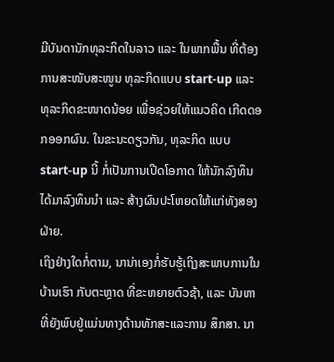ມີບັນດານັກທຸລະກິດໃນລາວ ແລະ ໃນພາກພື້ນ ທີ່ຕ້ອງ ການສະໜັບສະໜູນ ທຸລະກິດແບບ start-up ແລະ ທຸລະກິດຂະໜາດນ້ອຍ ເພື່ອຊ່ວຍໃຫ້ແນວຄິດ ເກີດດອກອອກຜົນ. ໃນຂະນະດຽວກັນ, ທຸລະກິດ ແບບ start-up ນີ້ ກໍ່ເປັນການເປີດໂອກາດ ໃຫ້ນັກລົງທຶນໄດ້ມາລົງທຶນນຳ ແລະ ສ້າງຜົນປະໂຫຍດໃຫ້ແກ່ທັງສອງຝ່າຍ.
ເຖິງຢ່າງໃດກໍ່ຕາມ, ນານ່າເອງກໍ່ຮັບຮູ້ເຖິງສະພາບການໃນບ້ານເຮົາ ກັບຕະຫຼາດ ທີ່ຂະຫຍາຍຕົວຊ້າ, ແລະ ບັນຫາທີ່ຍັງພົບຢູ່ແມ່ນທາງດ້ານທັກສະແລະການ ສຶກສາ. ນາ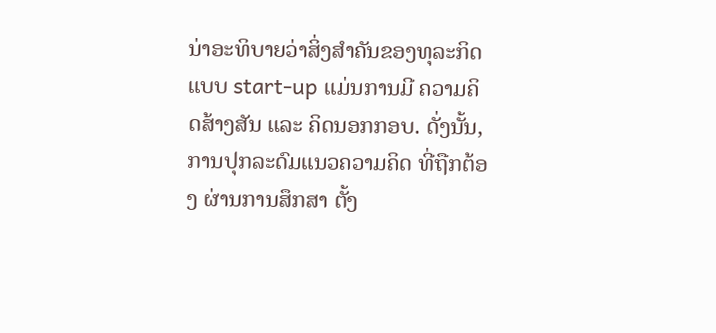ນ່າອະທິບາຍວ່າສິ່ງສຳຄັນຂອງທຸລະກິດແບບ start-up ແມ່ນການມີ ຄວາມຄິດສ້າງສັນ ແລະ ຄິດນອກກອບ. ດັ່ງນັ້ນ, ການປຸກລະດົມແນວຄວາມຄິດ ທີ່ຖືກຕ້ອງ ຜ່ານການສຶກສາ ຕັ້ງ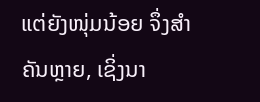ແຕ່ຍັງໜຸ່ມນ້ອຍ ຈຶ່ງສຳຄັນຫຼາຍ, ເຊິ່ງນາ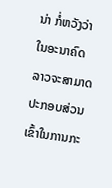ນ່າ ກໍ່ຫວັງວ່າໃນອະນາຄົດ ລາວຈະສາມາດປະກອບສ່ວນ ເຂົ້າໃນການກະ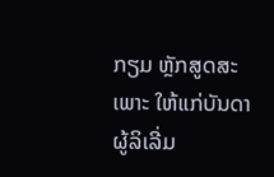ກຽມ ຫຼັກສູດສະເພາະ ໃຫ້ແກ່ບັນດາຜູ້ລິເລີ່ມ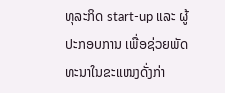ທຸລະກິດ start-up ແລະ ຜູ້ປະກອບການ ເພື່ອຊ່ວຍພັດທະນາໃນຂະແໜງດັ່ງກ່າ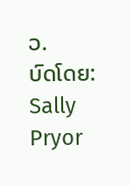ວ.
ບົດໂດຍ: Sally Pryor